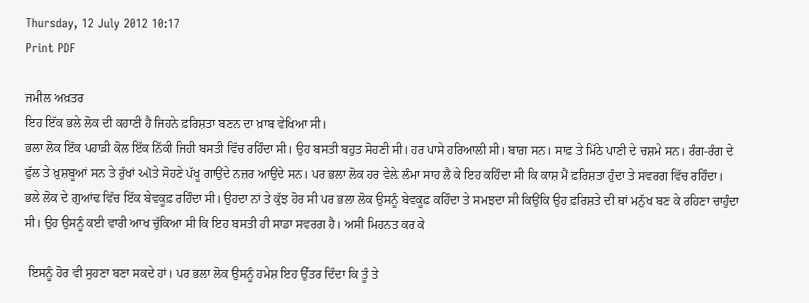Thursday, 12 July 2012 10:17
Print PDF

ਜਮੀਲ ਅਖ਼ਤਰ
ਇਹ ਇੱਕ ਭਲੇ ਲੋਕ ਦੀ ਕਹਾਣੀ ਹੈ ਜਿਹਨੇ ਫ਼ਰਿਸ਼ਤਾ ਬਣਨ ਦਾ ਖ਼ਾਬ ਵੇਖਿਆ ਸੀ।
ਭਲਾ ਲੋਕ ਇੱਕ ਪਹਾੜੀ ਕੋਲ ਇੱਕ ਨਿੱਕੀ ਜਿਹੀ ਬਸਤੀ ਵਿੱਚ ਰਹਿੰਦਾ ਸੀ। ਉਹ ਬਸਤੀ ਬਹੁਤ ਸੋਹਣੀ ਸੀ। ਹਰ ਪਾਸੇ ਹਰਿਆਲੀ ਸੀ। ਬਾਗ਼ ਸਨ। ਸਾਫ਼ ਤੇ ਮਿੱਠੇ ਪਾਣੀ ਦੇ ਚਸ਼ਮੇ ਸਨ। ਰੰਗ-ਰੰਗ ਦੇ ਫੁੱਲ ਤੇ ਖ਼ੁਸ਼ਬੂਆਂ ਸਨ ਤੇ ਰੁੱਖਾਂ ઑਤੇ ਸੋਹਣੇ ਪੱਖੂ ਗਾਉਂਦੇ ਨਜ਼ਰ ਆਉਂਦੇ ਸਨ। ਪਰ ਭਲਾ ਲੋਕ ਹਰ ਵੇਲ਼ੇ ਲੰਮਾ ਸਾਹ ਲੈ ਕੇ ਇਹ ਕਹਿੰਦਾ ਸੀ ਕਿ ਕਾਸ਼ ਮੈਂ ਫ਼ਰਿਸ਼ਤਾ ਹੁੰਦਾ ਤੇ ਸਵਰਗ ਵਿੱਚ ਰਹਿੰਦਾ।
ਭਲੇ ਲੋਕ ਦੇ ਗੁਆਂਢ ਵਿੱਚ ਇੱਕ ਬੇਵਕੂਫ਼ ਰਹਿੰਦਾ ਸੀ। ਉਹਦਾ ਨਾਂ ਤੇ ਕੁੱਝ ਹੋਰ ਸੀ ਪਰ ਭਲਾ ਲੋਕ ਉਸਨੂੰ ਬੇਵਕੂਫ਼ ਕਹਿੰਦਾ ਤੇ ਸਮਝਦਾ ਸੀ ਕਿਉਂਕਿ ਉਹ ਫ਼ਰਿਸ਼ਤੇ ਦੀ ਥਾਂ ਮਨੁੱਖ ਬਣ ਕੇ ਰਹਿਣਾ ਚਾਹੁੰਦਾ ਸੀ। ਉਹ ਉਸਨੂੰ ਕਈ ਵਾਰੀ ਆਖ ਚੁੱਕਿਆ ਸੀ ਕਿ ਇਹ ਬਸਤੀ ਹੀ ਸਾਡਾ ਸਵਰਗ ਹੈ। ਅਸੀਂ ਮਿਹਨਤ ਕਰ ਕੇ

 ਇਸਨੂੰ ਹੋਰ ਵੀ ਸੁਹਣਾ ਬਣਾ ਸਕਦੇ ਹਾਂ। ਪਰ ਭਲਾ ਲੋਕ ਉਸਨੂੰ ਹਮੇਸ਼ ਇਹ ਉੱਤਰ ਦਿੰਦਾ ਕਿ ਤੂੰ ਤੇ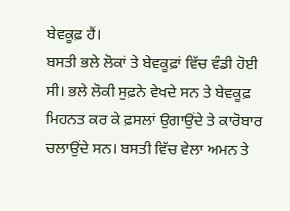ਬੇਵਕੂਫ਼ ਹੈਂ।
ਬਸਤੀ ਭਲੇ ਲੋਕਾਂ ਤੇ ਬੇਵਕੂਫ਼ਾਂ ਵਿੱਚ ਵੰਡੀ ਹੋਈ ਸੀ। ਭਲੇ ਲੋਕੀ ਸੁਫ਼ਨੇ ਵੇਖਦੇ ਸਨ ਤੇ ਬੇਵਕੂਫ਼ ਮਿਹਨਤ ਕਰ ਕੇ ਫ਼ਸਲਾਂ ਉਗਾਉਂਦੇ ਤੇ ਕਾਰੋਬਾਰ ਚਲਾਉਂਦੇ ਸਨ। ਬਸਤੀ ਵਿੱਚ ਵੇਲਾ ਅਮਨ ਤੇ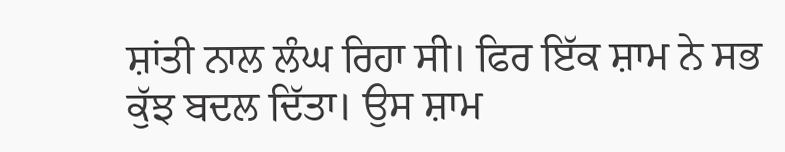ਸ਼ਾਂਤੀ ਨਾਲ ਲੰਘ ਰਿਹਾ ਸੀ। ਫਿਰ ਇੱਕ ਸ਼ਾਮ ਨੇ ਸਭ ਕੁੱਝ ਬਦਲ ਦਿੱਤਾ। ਉਸ ਸ਼ਾਮ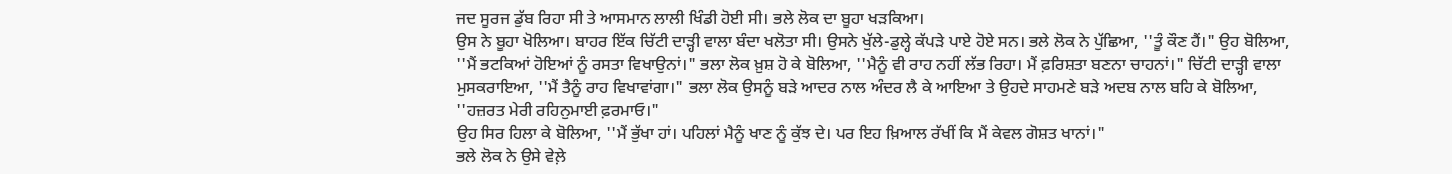ਜਦ ਸੂਰਜ ਡੁੱਬ ਰਿਹਾ ਸੀ ਤੇ ਆਸਮਾਨ ਲਾਲੀ ਖਿੰਡੀ ਹੋਈ ਸੀ। ਭਲੇ ਲੋਕ ਦਾ ਬੂਹਾ ਖੜਕਿਆ।
ਉਸ ਨੇ ਬੂਹਾ ਖੋਲਿਆ। ਬਾਹਰ ਇੱਕ ਚਿੱਟੀ ਦਾੜ੍ਹੀ ਵਾਲਾ ਬੰਦਾ ਖਲੋਤਾ ਸੀ। ਉਸਨੇ ਖੁੱਲੇ-ਡੁਲ੍ਹੇ ਕੱਪੜੇ ਪਾਏ ਹੋਏ ਸਨ। ਭਲੇ ਲੋਕ ਨੇ ਪੁੱਛਿਆ, ''ਤੂੰ ਕੌਣ ਹੈਂ।" ਉਹ ਬੋਲਿਆ, ''ਮੈਂ ਭਟਕਿਆਂ ਹੋਇਆਂ ਨੂੰ ਰਸਤਾ ਵਿਖਾਉਨਾਂ।" ਭਲਾ ਲੋਕ ਖ਼ੁਸ਼ ਹੋ ਕੇ ਬੋਲਿਆ, ''ਮੈਨੂੰ ਵੀ ਰਾਹ ਨਹੀਂ ਲੱਭ ਰਿਹਾ। ਮੈਂ ਫ਼ਰਿਸ਼ਤਾ ਬਣਨਾ ਚਾਹਨਾਂ।" ਚਿੱਟੀ ਦਾੜ੍ਹੀ ਵਾਲਾ ਮੁਸਕਰਾਇਆ, ''ਮੈਂ ਤੈਨੂੰ ਰਾਹ ਵਿਖਾਵਾਂਗਾ।" ਭਲਾ ਲੋਕ ਉਸਨੂੰ ਬੜੇ ਆਦਰ ਨਾਲ ਅੰਦਰ ਲੈ ਕੇ ਆਇਆ ਤੇ ਉਹਦੇ ਸਾਹਮਣੇ ਬੜੇ ਅਦਬ ਨਾਲ ਬਹਿ ਕੇ ਬੋਲਿਆ, ''ਹਜ਼ਰਤ ਮੇਰੀ ਰਹਿਨੁਮਾਈ ਫ਼ਰਮਾਓ।"
ਉਹ ਸਿਰ ਹਿਲਾ ਕੇ ਬੋਲਿਆ, ''ਮੈਂ ਭੁੱਖਾ ਹਾਂ। ਪਹਿਲਾਂ ਮੈਨੂੰ ਖਾਣ ਨੂੰ ਕੁੱਝ ਦੇ। ਪਰ ਇਹ ਖ਼ਿਆਲ ਰੱਖੀਂ ਕਿ ਮੈਂ ਕੇਵਲ ਗੋਸ਼ਤ ਖਾਨਾਂ।"
ਭਲੇ ਲੋਕ ਨੇ ਉਸੇ ਵੇਲ਼ੇ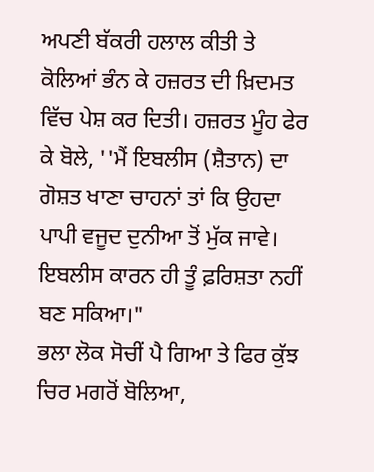ਅਪਣੀ ਬੱਕਰੀ ਹਲਾਲ ਕੀਤੀ ਤੇ ਕੋਲਿਆਂ ਭੰਨ ਕੇ ਹਜ਼ਰਤ ਦੀ ਖ਼ਿਦਮਤ ਵਿੱਚ ਪੇਸ਼ ਕਰ ਦਿਤੀ। ਹਜ਼ਰਤ ਮੂੰਹ ਫੇਰ ਕੇ ਬੋਲੇ, ''ਮੈਂ ਇਬਲੀਸ (ਸ਼ੈਤਾਨ) ਦਾ ਗੋਸ਼ਤ ਖਾਣਾ ਚਾਹਨਾਂ ਤਾਂ ਕਿ ਉਹਦਾ ਪਾਪੀ ਵਜੂਦ ਦੁਨੀਆ ਤੋਂ ਮੁੱਕ ਜਾਵੇ। ਇਬਲੀਸ ਕਾਰਨ ਹੀ ਤੂੰ ਫ਼ਰਿਸ਼ਤਾ ਨਹੀਂ ਬਣ ਸਕਿਆ।"
ਭਲਾ ਲੋਕ ਸੋਚੀਂ ਪੈ ਗਿਆ ਤੇ ਫਿਰ ਕੁੱਝ ਚਿਰ ਮਗਰੋਂ ਬੋਲਿਆ,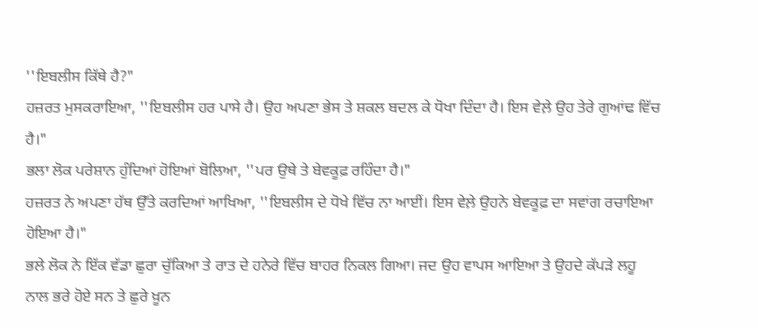''ਇਬਲੀਸ ਕਿੱਥੇ ਹੈ?"
ਹਜ਼ਰਤ ਮੁਸਕਰਾਇਆ, ''ਇਬਲੀਸ ਹਰ ਪਾਸੇ ਹੈ। ਉਹ ਅਪਣਾ ਭੇਸ ਤੇ ਸ਼ਕਲ ਬਦਲ ਕੇ ਧੋਖਾ ਦਿੰਦਾ ਹੈ। ਇਸ ਵੇਲ਼ੇ ਉਹ ਤੇਰੇ ਗੁਆਂਢ ਵਿੱਚ ਹੈ।"
ਭਲਾ ਲੋਕ ਪਰੇਸ਼ਾਨ ਹੁੰਦਿਆਂ ਹੋਇਆਂ ਬੋਲਿਆ, ''ਪਰ ਉਥੇ ਤੇ ਬੇਵਕੂਫ਼ ਰਹਿੰਦਾ ਹੈ।"
ਹਜ਼ਰਤ ਨੇ ਅਪਣਾ ਹੱਥ ਉੱਤੇ ਕਰਦਿਆਂ ਆਖਿਆ, ''ਇਬਲੀਸ ਦੇ ਧੋਖੇ ਵਿੱਚ ਨਾ ਆਈਂ। ਇਸ ਵੇਲ਼ੇ ਉਹਨੇ ਬੇਵਕੂਫ਼ ਦਾ ਸਵਾਂਗ ਰਚਾਇਆ ਹੋਇਆ ਹੈ।"
ਭਲੇ ਲੋਕ ਨੇ ਇੱਕ ਵੱਡਾ ਛੁਰਾ ਚੁੱਕਿਆ ਤੇ ਰਾਤ ਦੇ ਹਨੇਰੇ ਵਿੱਚ ਬਾਹਰ ਨਿਕਲ ਗਿਆ। ਜਦ ਉਹ ਵਾਪਸ ਆਇਆ ਤੇ ਉਹਦੇ ਕੱਪੜੇ ਲਹੂ ਨਾਲ ਭਰੇ ਹੋਏ ਸਨ ਤੇ ਛੁਰੇ ਖ਼ੂਨ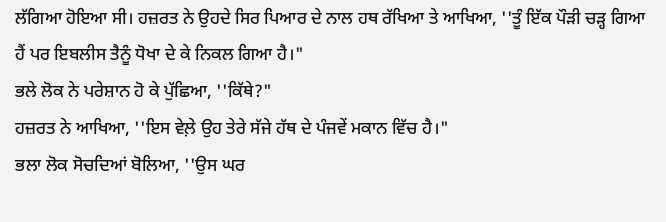ਲੱਗਿਆ ਹੋਇਆ ਸੀ। ਹਜ਼ਰਤ ਨੇ ਉਹਦੇ ਸਿਰ ਪਿਆਰ ਦੇ ਨਾਲ ਹਥ ਰੱਖਿਆ ਤੇ ਆਖਿਆ, ''ਤੂੰ ਇੱਕ ਪੌੜੀ ਚੜ੍ਹ ਗਿਆ ਹੈਂ ਪਰ ਇਬਲੀਸ ਤੈਨੂੰ ਧੋਖਾ ਦੇ ਕੇ ਨਿਕਲ ਗਿਆ ਹੈ।"
ਭਲੇ ਲੋਕ ਨੇ ਪਰੇਸ਼ਾਨ ਹੋ ਕੇ ਪੁੱਛਿਆ, ''ਕਿੱਥੇ?"
ਹਜ਼ਰਤ ਨੇ ਆਖਿਆ, ''ਇਸ ਵੇਲ਼ੇ ਉਹ ਤੇਰੇ ਸੱਜੇ ਹੱਥ ਦੇ ਪੰਜਵੇਂ ਮਕਾਨ ਵਿੱਚ ਹੈ।"
ਭਲਾ ਲੋਕ ਸੋਚਦਿਆਂ ਬੋਲਿਆ, ''ਉਸ ਘਰ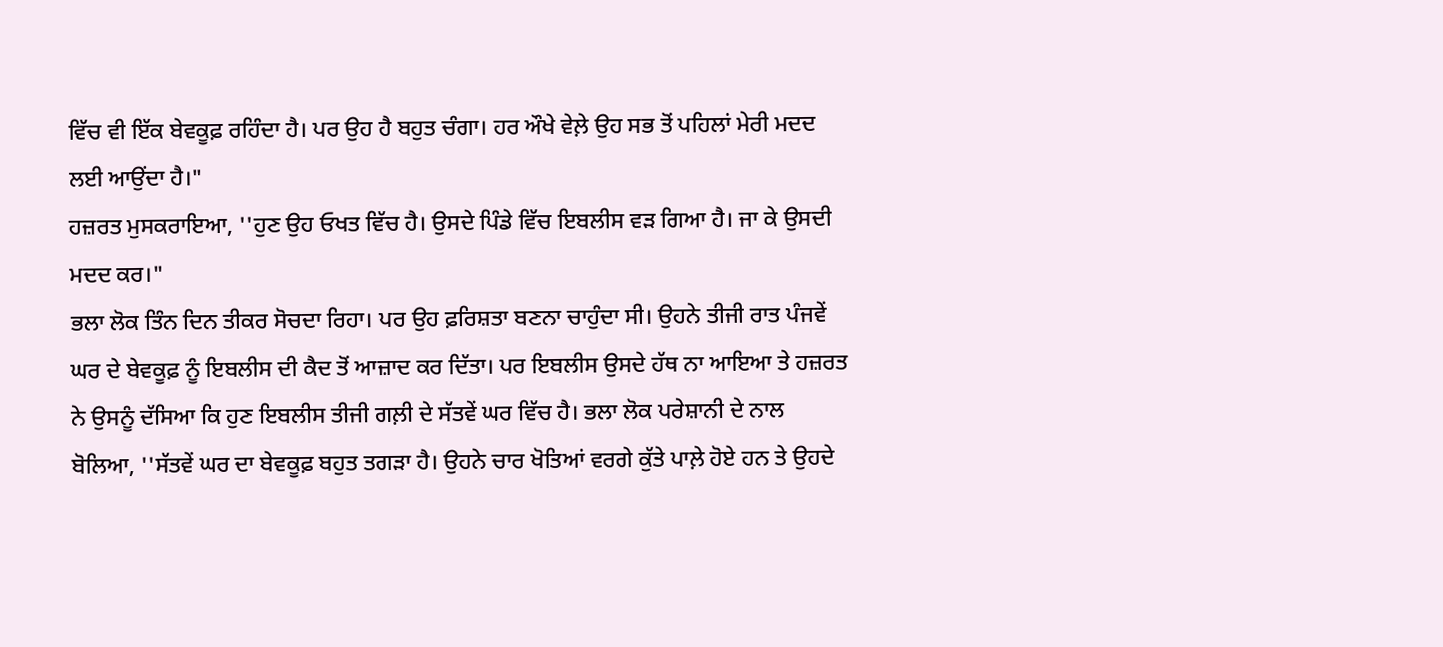ਵਿੱਚ ਵੀ ਇੱਕ ਬੇਵਕੂਫ਼ ਰਹਿੰਦਾ ਹੈ। ਪਰ ਉਹ ਹੈ ਬਹੁਤ ਚੰਗਾ। ਹਰ ਔਖੇ ਵੇਲ਼ੇ ਉਹ ਸਭ ਤੋਂ ਪਹਿਲਾਂ ਮੇਰੀ ਮਦਦ ਲਈ ਆਉਂਦਾ ਹੈ।"
ਹਜ਼ਰਤ ਮੁਸਕਰਾਇਆ, ''ਹੁਣ ਉਹ ਓਖਤ ਵਿੱਚ ਹੈ। ਉਸਦੇ ਪਿੰਡੇ ਵਿੱਚ ਇਬਲੀਸ ਵੜ ਗਿਆ ਹੈ। ਜਾ ਕੇ ਉਸਦੀ ਮਦਦ ਕਰ।"
ਭਲਾ ਲੋਕ ਤਿੰਨ ਦਿਨ ਤੀਕਰ ਸੋਚਦਾ ਰਿਹਾ। ਪਰ ਉਹ ਫ਼ਰਿਸ਼ਤਾ ਬਣਨਾ ਚਾਹੁੰਦਾ ਸੀ। ਉਹਨੇ ਤੀਜੀ ਰਾਤ ਪੰਜਵੇਂ ਘਰ ਦੇ ਬੇਵਕੂਫ਼ ਨੂੰ ਇਬਲੀਸ ਦੀ ਕੈਦ ਤੋਂ ਆਜ਼ਾਦ ਕਰ ਦਿੱਤਾ। ਪਰ ਇਬਲੀਸ ਉਸਦੇ ਹੱਥ ਨਾ ਆਇਆ ਤੇ ਹਜ਼ਰਤ ਨੇ ਉਸਨੂੰ ਦੱਸਿਆ ਕਿ ਹੁਣ ਇਬਲੀਸ ਤੀਜੀ ਗਲ਼ੀ ਦੇ ਸੱਤਵੇਂ ਘਰ ਵਿੱਚ ਹੈ। ਭਲਾ ਲੋਕ ਪਰੇਸ਼ਾਨੀ ਦੇ ਨਾਲ ਬੋਲਿਆ, ''ਸੱਤਵੇਂ ਘਰ ਦਾ ਬੇਵਕੂਫ਼ ਬਹੁਤ ਤਗੜਾ ਹੈ। ਉਹਨੇ ਚਾਰ ਖੋਤਿਆਂ ਵਰਗੇ ਕੁੱਤੇ ਪਾਲ਼ੇ ਹੋਏ ਹਨ ਤੇ ਉਹਦੇ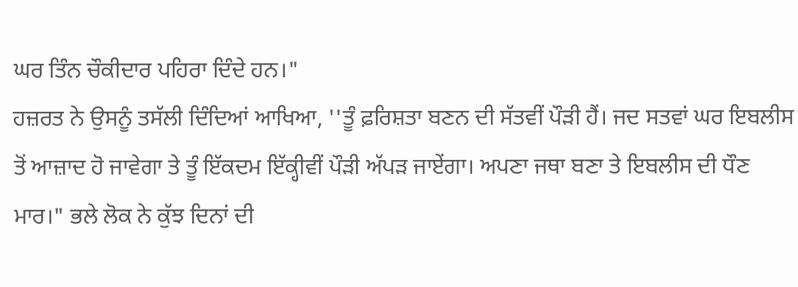ਘਰ ਤਿੰਨ ਚੌਕੀਦਾਰ ਪਹਿਰਾ ਦਿੰਦੇ ਹਨ।"
ਹਜ਼ਰਤ ਨੇ ਉਸਨੂੰ ਤਸੱਲੀ ਦਿੰਦਿਆਂ ਆਖਿਆ, ''ਤੂੰ ਫ਼ਰਿਸ਼ਤਾ ਬਣਨ ਦੀ ਸੱਤਵੀਂ ਪੌੜੀ ਹੈਂ। ਜਦ ਸਤਵਾਂ ਘਰ ਇਬਲੀਸ ਤੋਂ ਆਜ਼ਾਦ ਹੋ ਜਾਵੇਗਾ ਤੇ ਤੂੰ ਇੱਕਦਮ ਇੱਕ੍ਹੀਵੀਂ ਪੌੜੀ ਅੱਪੜ ਜਾਏਂਗਾ। ਅਪਣਾ ਜਥਾ ਬਣਾ ਤੇ ਇਬਲੀਸ ਦੀ ਧੌਣ ਮਾਰ।" ਭਲੇ ਲੋਕ ਨੇ ਕੁੱਝ ਦਿਨਾਂ ਦੀ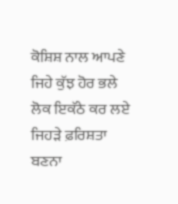ਕੋਸ਼ਿਸ਼ ਨਾਲ ਆਪਣੇ ਜਿਹੇ ਕੁੱਝ ਹੋਰ ਭਲੇ ਲੋਕ ਇਕੱਠੇ ਕਰ ਲਏ ਜਿਹੜੇ ਫ਼ਰਿਸ਼ਤਾ ਬਣਨਾ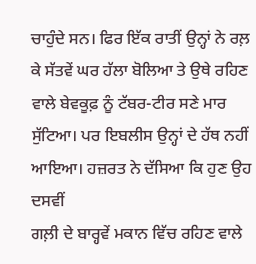ਚਾਹੁੰਦੇ ਸਨ। ਫਿਰ ਇੱਕ ਰਾਤੀਂ ਉਨ੍ਹਾਂ ਨੇ ਰਲ਼ ਕੇ ਸੱਤਵੇਂ ਘਰ ਹੱਲਾ ਬੋਲਿਆ ਤੇ ਉਥੇ ਰਹਿਣ ਵਾਲੇ ਬੇਵਕੂਫ਼ ਨੂੰ ਟੱਬਰ-ਟੀਰ ਸਣੇ ਮਾਰ ਸੁੱਟਿਆ। ਪਰ ਇਬਲੀਸ ਉਨ੍ਹਾਂ ਦੇ ਹੱਥ ਨਹੀਂ ਆਇਆ। ਹਜ਼ਰਤ ਨੇ ਦੱਸਿਆ ਕਿ ਹੁਣ ਉਹ ਦਸਵੀਂ
ਗਲ਼ੀ ਦੇ ਬਾਰ੍ਹਵੇਂ ਮਕਾਨ ਵਿੱਚ ਰਹਿਣ ਵਾਲੇ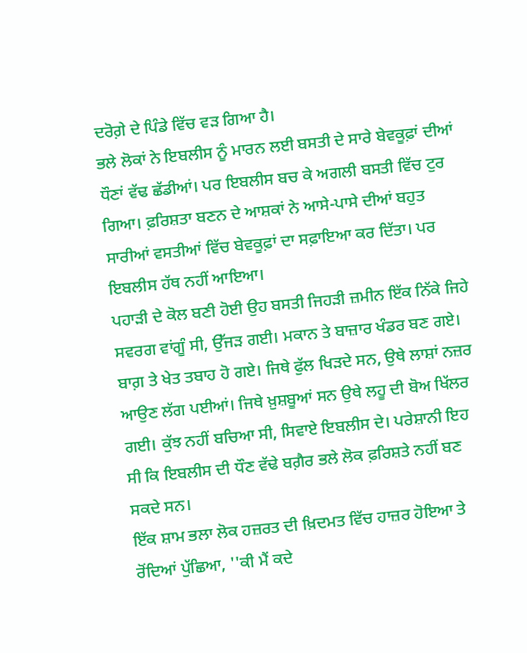ਦਰੋਗ਼ੇ ਦੇ ਪਿੰਡੇ ਵਿੱਚ ਵੜ ਗਿਆ ਹੈ।
ਭਲੇ ਲੋਕਾਂ ਨੇ ਇਬਲੀਸ ਨੂੰ ਮਾਰਨ ਲਈ ਬਸਤੀ ਦੇ ਸਾਰੇ ਬੇਵਕੂਫ਼ਾਂ ਦੀਆਂ ਧੌਣਾਂ ਵੱਢ ਛੱਡੀਆਂ। ਪਰ ਇਬਲੀਸ ਬਚ ਕੇ ਅਗਲੀ ਬਸਤੀ ਵਿੱਚ ਟੁਰ ਗਿਆ। ਫ਼ਰਿਸ਼ਤਾ ਬਣਨ ਦੇ ਆਸ਼ਕਾਂ ਨੇ ਆਸੇ-ਪਾਸੇ ਦੀਆਂ ਬਹੁਤ ਸਾਰੀਆਂ ਵਸਤੀਆਂ ਵਿੱਚ ਬੇਵਕੂਫ਼ਾਂ ਦਾ ਸਫ਼ਾਇਆ ਕਰ ਦਿੱਤਾ। ਪਰ ਇਬਲੀਸ ਹੱਥ ਨਹੀਂ ਆਇਆ।
ਪਹਾੜੀ ਦੇ ਕੋਲ ਬਣੀ ਹੋਈ ਉਹ ਬਸਤੀ ਜਿਹੜੀ ਜ਼ਮੀਨ ਇੱਕ ਨਿੱਕੇ ਜਿਹੇ ਸਵਰਗ ਵਾਂਗੂੰ ਸੀ, ਉੱਜੜ ਗਈ। ਮਕਾਨ ਤੇ ਬਾਜ਼ਾਰ ਖੰਡਰ ਬਣ ਗਏ। ਬਾਗ਼ ਤੇ ਖੇਤ ਤਬਾਹ ਹੋ ਗਏ। ਜਿਥੇ ਫੁੱਲ ਖਿੜਦੇ ਸਨ, ਉਥੇ ਲਾਸ਼ਾਂ ਨਜ਼ਰ ਆਉਣ ਲੱਗ ਪਈਆਂ। ਜਿਥੇ ਖ਼ੁਸ਼ਬੂਆਂ ਸਨ ਉਥੇ ਲਹੂ ਦੀ ਬੋਅ ਖਿੱਲਰ ਗਈ। ਕੁੱਝ ਨਹੀਂ ਬਚਿਆ ਸੀ, ਸਿਵਾਏ ਇਬਲੀਸ ਦੇ। ਪਰੇਸ਼ਾਨੀ ਇਹ ਸੀ ਕਿ ਇਬਲੀਸ ਦੀ ਧੌਣ ਵੱਢੇ ਬਗ਼ੈਰ ਭਲੇ ਲੋਕ ਫ਼ਰਿਸ਼ਤੇ ਨਹੀਂ ਬਣ ਸਕਦੇ ਸਨ।
ਇੱਕ ਸ਼ਾਮ ਭਲਾ ਲੋਕ ਹਜ਼ਰਤ ਦੀ ਖ਼ਿਦਮਤ ਵਿੱਚ ਹਾਜ਼ਰ ਹੋਇਆ ਤੇ ਰੋਂਦਿਆਂ ਪੁੱਛਿਆ, ''ਕੀ ਮੈਂ ਕਦੇ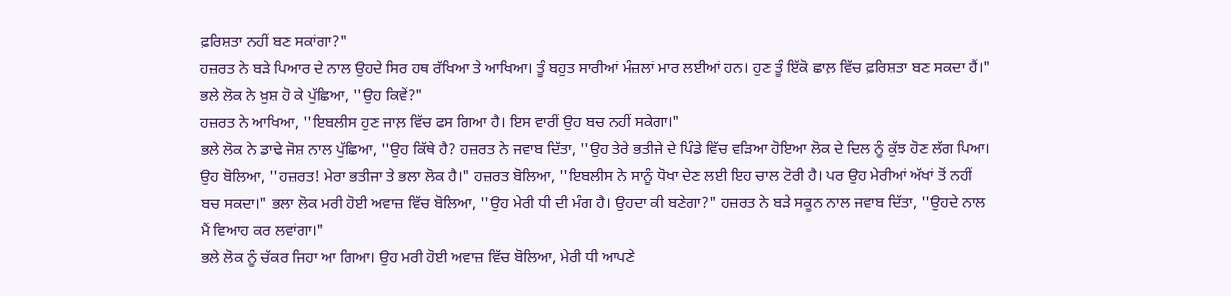ਫ਼ਰਿਸ਼ਤਾ ਨਹੀਂ ਬਣ ਸਕਾਂਗਾ?"
ਹਜ਼ਰਤ ਨੇ ਬੜੇ ਪਿਆਰ ਦੇ ਨਾਲ ਉਹਦੇ ਸਿਰ ਹਥ ਰੱਖਿਆ ਤੇ ਆਖਿਆ। ਤੂੰ ਬਹੁਤ ਸਾਰੀਆਂ ਮੰਜ਼ਲਾਂ ਮਾਰ ਲਈਆਂ ਹਨ। ਹੁਣ ਤੂੰ ਇੱਕੋ ਛਾਲ਼ ਵਿੱਚ ਫ਼ਰਿਸ਼ਤਾ ਬਣ ਸਕਦਾ ਹੈਂ।"
ਭਲੇ ਲੋਕ ਨੇ ਖ਼ੁਸ਼ ਹੋ ਕੇ ਪੁੱਛਿਆ, ''ਉਹ ਕਿਵੇਂ?"
ਹਜ਼ਰਤ ਨੇ ਆਖਿਆ, ''ਇਬਲੀਸ ਹੁਣ ਜਾਲ਼ ਵਿੱਚ ਫਸ ਗਿਆ ਹੈ। ਇਸ ਵਾਰੀਂ ਉਹ ਬਚ ਨਹੀਂ ਸਕੇਗਾ।"
ਭਲੇ ਲੋਕ ਨੇ ਡਾਢੇ ਜੋਸ਼ ਨਾਲ ਪੁੱਛਿਆ, ''ਉਹ ਕਿੱਥੇ ਹੈ? ਹਜ਼ਰਤ ਨੇ ਜਵਾਬ ਦਿੱਤਾ, ''ਉਹ ਤੇਰੇ ਭਤੀਜੇ ਦੇ ਪਿੰਡੇ ਵਿੱਚ ਵੜਿਆ ਹੋਇਆ ਲੋਕ ਦੇ ਦਿਲ ਨੂੰ ਕੁੱਝ ਹੋਣ ਲੱਗ ਪਿਆ। ਉਹ ਬੋਲਿਆ, ''ਹਜ਼ਰਤ! ਮੇਰਾ ਭਤੀਜਾ ਤੇ ਭਲਾ ਲੋਕ ਹੈ।" ਹਜ਼ਰਤ ਬੋਲਿਆ, ''ਇਬਲੀਸ ਨੇ ਸਾਨੂੰ ਧੋਖਾ ਦੇਣ ਲਈ ਇਹ ਚਾਲ ਟੋਰੀ ਹੈ। ਪਰ ਉਹ ਮੇਰੀਆਂ ਅੱਖਾਂ ਤੋਂ ਨਹੀਂ ਬਚ ਸਕਦਾ।" ਭਲਾ ਲੋਕ ਮਰੀ ਹੋਈ ਅਵਾਜ਼ ਵਿੱਚ ਬੋਲਿਆ, ''ਉਹ ਮੇਰੀ ਧੀ ਦੀ ਮੰਗ ਹੈ। ਉਹਦਾ ਕੀ ਬਣੇਗਾ?" ਹਜ਼ਰਤ ਨੇ ਬੜੇ ਸਕੂਨ ਨਾਲ ਜਵਾਬ ਦਿੱਤਾ, ''ਉਹਦੇ ਨਾਲ ਮੈਂ ਵਿਆਹ ਕਰ ਲਵਾਂਗਾ।"
ਭਲੇ ਲੋਕ ਨੂੰ ਚੱਕਰ ਜਿਹਾ ਆ ਗਿਆ। ਉਹ ਮਰੀ ਹੋਈ ਅਵਾਜ਼ ਵਿੱਚ ਬੋਲਿਆ, ਮੇਰੀ ਧੀ ਆਪਣੇ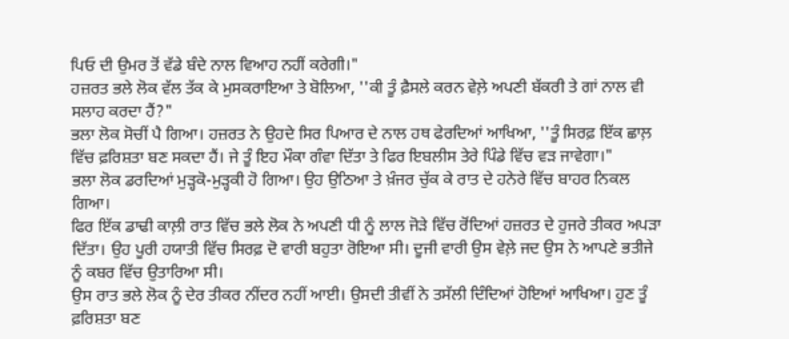ਪਿਓ ਦੀ ਉਮਰ ਤੋਂ ਵੱਡੇ ਬੰਦੇ ਨਾਲ ਵਿਆਹ ਨਹੀਂ ਕਰੇਗੀ।"
ਹਜ਼ਰਤ ਭਲੇ ਲੋਕ ਵੱਲ ਤੱਕ ਕੇ ਮੁਸਕਰਾਇਆ ਤੇ ਬੋਲਿਆ, ''ਕੀ ਤੂੰ ਫ਼ੈਸਲੇ ਕਰਨ ਵੇਲ਼ੇ ਅਪਣੀ ਬੱਕਰੀ ਤੇ ਗਾਂ ਨਾਲ ਵੀ ਸਲਾਹ ਕਰਦਾ ਹੈਂ?"
ਭਲਾ ਲੋਕ ਸੋਚੀਂ ਪੈ ਗਿਆ। ਹਜ਼ਰਤ ਨੇ ਉਹਦੇ ਸਿਰ ਪਿਆਰ ਦੇ ਨਾਲ ਹਥ ਫੇਰਦਿਆਂ ਆਖਿਆ, ''ਤੂੰ ਸਿਰਫ਼ ਇੱਕ ਛਾਲ਼ ਵਿੱਚ ਫ਼ਰਿਸ਼ਤਾ ਬਣ ਸਕਦਾ ਹੈਂ। ਜੇ ਤੂੰ ਇਹ ਮੌਕਾ ਗੰਵਾ ਦਿੱਤਾ ਤੇ ਫਿਰ ਇਬਲੀਸ ਤੇਰੇ ਪਿੰਡੇ ਵਿੱਚ ਵੜ ਜਾਵੇਗਾ।"
ਭਲਾ ਲੋਕ ਡਰਦਿਆਂ ਮੁੜ੍ਹਕੋ-ਮੁੜ੍ਹਕੀ ਹੋ ਗਿਆ। ਉਹ ਉਠਿਆ ਤੇ ਖ਼ੰਜਰ ਚੁੱਕ ਕੇ ਰਾਤ ਦੇ ਹਨੇਰੇ ਵਿੱਚ ਬਾਹਰ ਨਿਕਲ ਗਿਆ।
ਫਿਰ ਇੱਕ ਡਾਢੀ ਕਾਲ਼ੀ ਰਾਤ ਵਿੱਚ ਭਲੇ ਲੋਕ ਨੇ ਅਪਣੀ ਧੀ ਨੂੰ ਲਾਲ ਜੋੜੇ ਵਿੱਚ ਰੋਂਦਿਆਂ ਹਜ਼ਰਤ ਦੇ ਹੁਜਰੇ ਤੀਕਰ ਅਪੜਾ ਦਿੱਤਾ। ਉਹ ਪੂਰੀ ਹਯਾਤੀ ਵਿੱਚ ਸਿਰਫ਼ ਦੋ ਵਾਰੀ ਬਹੁਤਾ ਰੋਇਆ ਸੀ। ਦੂਜੀ ਵਾਰੀ ਉਸ ਵੇਲ਼ੇ ਜਦ ਉਸ ਨੇ ਆਪਣੇ ਭਤੀਜੇ ਨੂੰ ਕਬਰ ਵਿੱਚ ਉਤਾਰਿਆ ਸੀ।
ਉਸ ਰਾਤ ਭਲੇ ਲੋਕ ਨੂੰ ਦੇਰ ਤੀਕਰ ਨੀਂਦਰ ਨਹੀਂ ਆਈ। ਉਸਦੀ ਤੀਵੀਂ ਨੇ ਤਸੱਲੀ ਦਿੰਦਿਆਂ ਹੋਇਆਂ ਆਖਿਆ। ਹੁਣ ਤੂੰ ਫ਼ਰਿਸ਼ਤਾ ਬਣ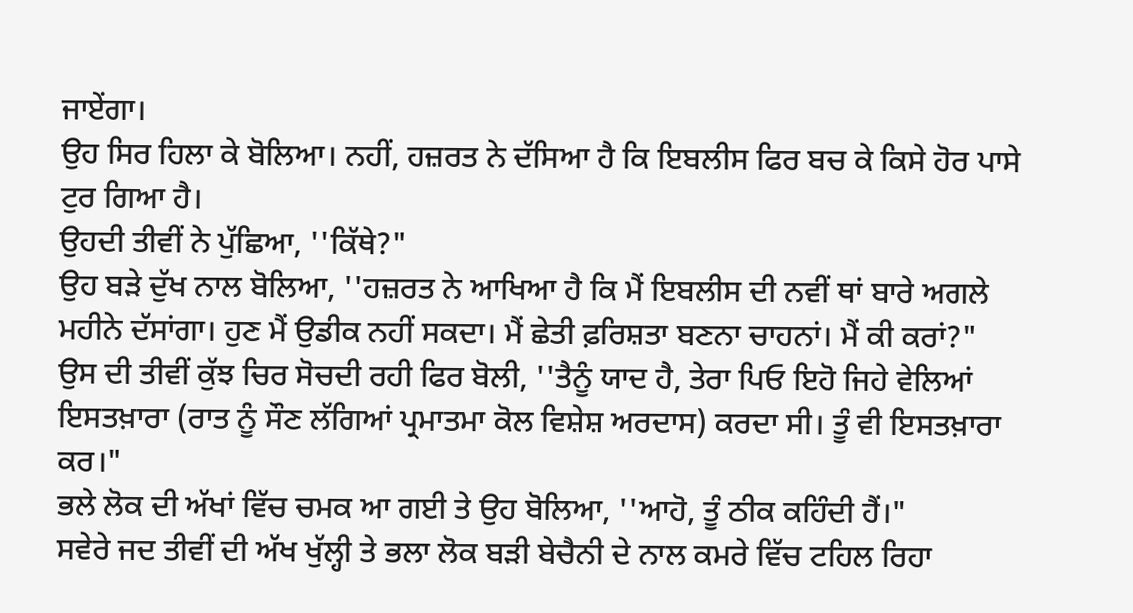ਜਾਏਂਗਾ।
ਉਹ ਸਿਰ ਹਿਲਾ ਕੇ ਬੋਲਿਆ। ਨਹੀਂ, ਹਜ਼ਰਤ ਨੇ ਦੱਸਿਆ ਹੈ ਕਿ ਇਬਲੀਸ ਫਿਰ ਬਚ ਕੇ ਕਿਸੇ ਹੋਰ ਪਾਸੇ ਟੁਰ ਗਿਆ ਹੈ।
ਉਹਦੀ ਤੀਵੀਂ ਨੇ ਪੁੱਛਿਆ, ''ਕਿੱਥੇ?"
ਉਹ ਬੜੇ ਦੁੱਖ ਨਾਲ ਬੋਲਿਆ, ''ਹਜ਼ਰਤ ਨੇ ਆਖਿਆ ਹੈ ਕਿ ਮੈਂ ਇਬਲੀਸ ਦੀ ਨਵੀਂ ਥਾਂ ਬਾਰੇ ਅਗਲੇ ਮਹੀਨੇ ਦੱਸਾਂਗਾ। ਹੁਣ ਮੈਂ ਉਡੀਕ ਨਹੀਂ ਸਕਦਾ। ਮੈਂ ਛੇਤੀ ਫ਼ਰਿਸ਼ਤਾ ਬਣਨਾ ਚਾਹਨਾਂ। ਮੈਂ ਕੀ ਕਰਾਂ?"
ਉਸ ਦੀ ਤੀਵੀਂ ਕੁੱਝ ਚਿਰ ਸੋਚਦੀ ਰਹੀ ਫਿਰ ਬੋਲੀ, ''ਤੈਨੂੰ ਯਾਦ ਹੈ, ਤੇਰਾ ਪਿਓ ਇਹੋ ਜਿਹੇ ਵੇਲਿਆਂ ਇਸਤਖ਼ਾਰਾ (ਰਾਤ ਨੂੰ ਸੌਣ ਲੱਗਿਆਂ ਪ੍ਰਮਾਤਮਾ ਕੋਲ ਵਿਸ਼ੇਸ਼ ਅਰਦਾਸ) ਕਰਦਾ ਸੀ। ਤੂੰ ਵੀ ਇਸਤਖ਼ਾਰਾ ਕਰ।"
ਭਲੇ ਲੋਕ ਦੀ ਅੱਖਾਂ ਵਿੱਚ ਚਮਕ ਆ ਗਈ ਤੇ ਉਹ ਬੋਲਿਆ, ''ਆਹੋ, ਤੂੰ ਠੀਕ ਕਹਿੰਦੀ ਹੈਂ।"
ਸਵੇਰੇ ਜਦ ਤੀਵੀਂ ਦੀ ਅੱਖ ਖੁੱਲ੍ਹੀ ਤੇ ਭਲਾ ਲੋਕ ਬੜੀ ਬੇਚੈਨੀ ਦੇ ਨਾਲ ਕਮਰੇ ਵਿੱਚ ਟਹਿਲ ਰਿਹਾ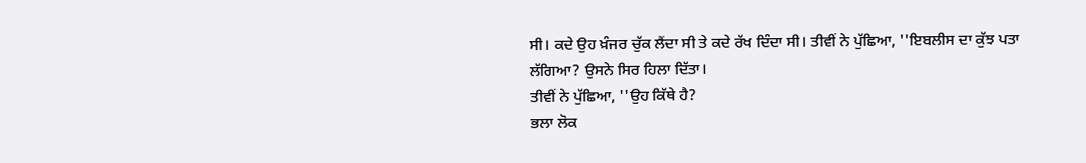ਸੀ। ਕਦੇ ਉਹ ਖ਼ੰਜਰ ਚੁੱਕ ਲੈਂਦਾ ਸੀ ਤੇ ਕਦੇ ਰੱਖ ਦਿੰਦਾ ਸੀ। ਤੀਵੀਂ ਨੇ ਪੁੱਛਿਆ, ''ਇਬਲੀਸ ਦਾ ਕੁੱਝ ਪਤਾ ਲੱਗਿਆ? ਉਸਨੇ ਸਿਰ ਹਿਲਾ ਦਿੱਤਾ।
ਤੀਵੀਂ ਨੇ ਪੁੱਛਿਆ, ''ਉਹ ਕਿੱਥੇ ਹੈ?
ਭਲਾ ਲੋਕ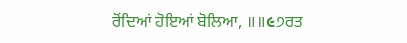ਰੋਂਦਿਆਂ ਹੋਇਆਂ ਬੋਲਿਆ, ॥॥૯੭ਰਤ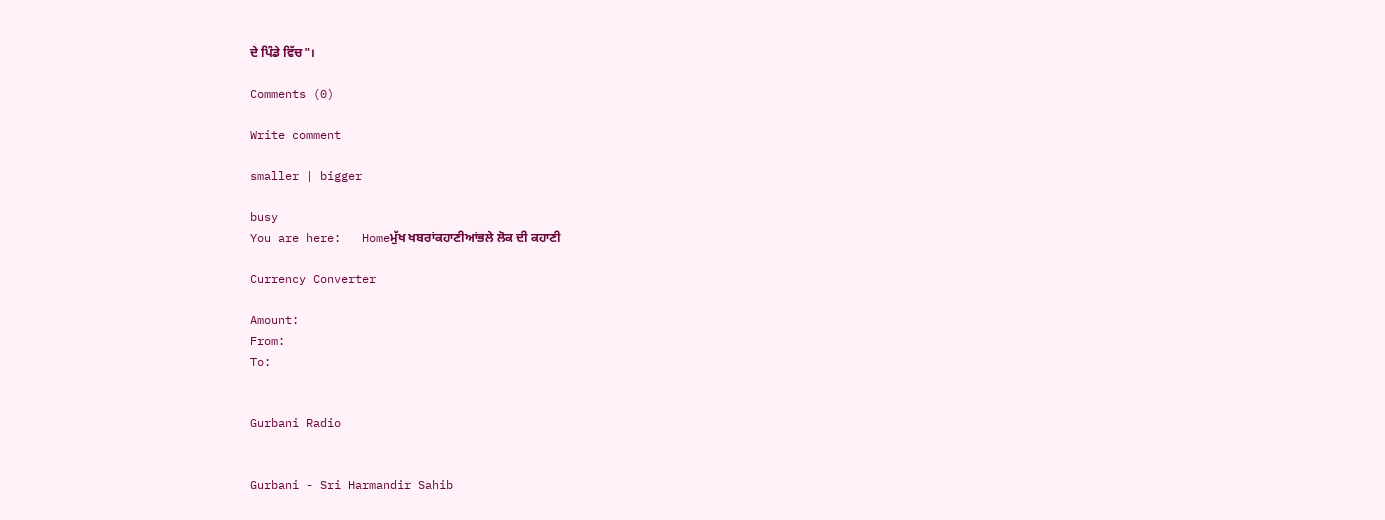ਦੇ ਪਿੰਡੇ ਵਿੱਚ"।

Comments (0)

Write comment

smaller | bigger

busy
You are here:   Homeਮੁੱਖ ਖਬਰਾਂਕਹਾਣੀਆਂਭਲੇ ਲੋਕ ਦੀ ਕਹਾਣੀ

Currency Converter

Amount:
From:
To:


Gurbani Radio


Gurbani - Sri Harmandir Sahib